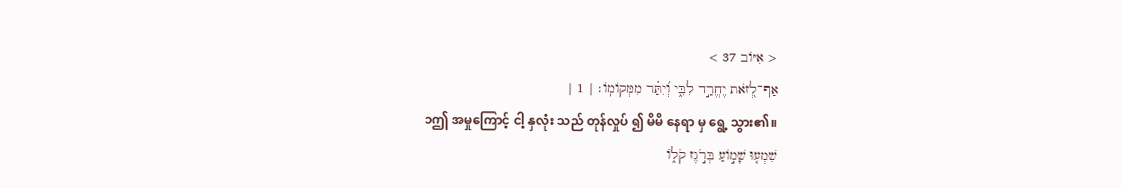< אִיּוֹב 37 >
אַף־לְ֭זֹאת יֶחֱרַ֣ד לִבִּ֑י וְ֝יִתַּ֗ר מִמְּקוֹמֽוֹ׃ | 1 |
၁ဤ အမှုကြောင့် ငါ့ နှလုံး သည် တုန်လှုပ် ၍ မိမိ နေရာ မှ ရွေ့ သွား၏။
שִׁמְע֤וּ שָׁמ֣וֹעַ בְּרֹ֣גֶז קֹל֑וֹ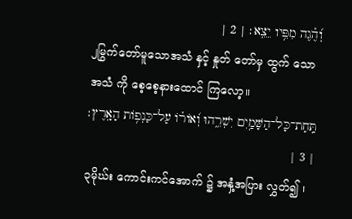וְ֝הֶ֗גֶה מִפִּ֥יו יֵצֵֽא׃ | 2 |
၂မြွက်တော်မူသောအသံ နှင့် နှုတ် တော်မှ ထွက် သောအသံ ကို စေ့စေ့နားထောင် ကြလော့။
תַּֽחַת־כָּל־הַשָּׁמַ֥יִם יִשְׁרֵ֑הוּ וְ֝אוֹר֗וֹ עַל־כַּנְפ֥וֹת הָאָֽרֶץ׃ | 3 |
၃မိုဃ်း ကောင်းကင်အောက် ၌ အနှံ့အပြား လွှတ်၍ ၊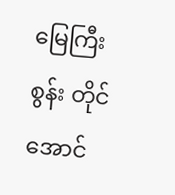မြေကြီး စွန်း တိုင်အောင်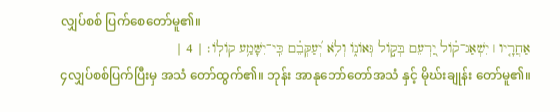လျှပ်စစ် ပြက်စေတော်မူ၏။
אַחֲרָ֤יו ׀ יִשְׁאַג־ק֗וֹל יַ֭רְעֵם בְּק֣וֹל גְּאוֹנ֑וֹ וְלֹ֥א יְ֝עַקְּבֵ֗ם כִּֽי־יִשָּׁמַ֥ע קוֹלֽוֹ׃ | 4 |
၄လျှပ်စစ်ပြက်ပြီးမှ အသံ တော်ထွက်၏။ ဘုန်း အာနုဘော်တော်အသံ နှင့် မိုဃ်းချုန်း တော်မူ၏။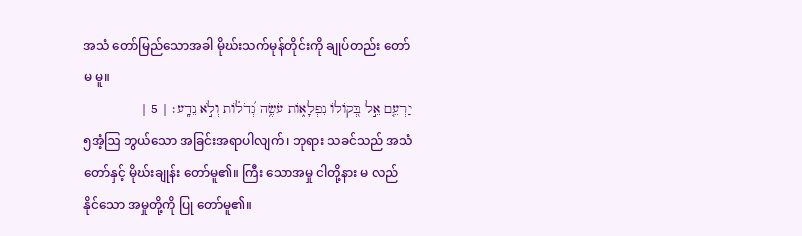အသံ တော်မြည်သောအခါ မိုဃ်းသက်မုန်တိုင်းကို ချုပ်တည်း တော်မ မူ။
יַרְעֵ֤ם אֵ֣ל בְּ֭קוֹלוֹ נִפְלָא֑וֹת עֹשֶׂ֥ה גְ֝דֹל֗וֹת וְלֹ֣א נֵדָֽע׃ | 5 |
၅အံ့ဩ ဘွယ်သော အခြင်းအရာပါလျက်၊ ဘုရား သခင်သည် အသံ တော်နှင့် မိုဃ်းချုန်း တော်မူ၏။ ကြီး သောအမှု ငါတို့နား မ လည်နိုင်သော အမှုတို့ကို ပြု တော်မူ၏။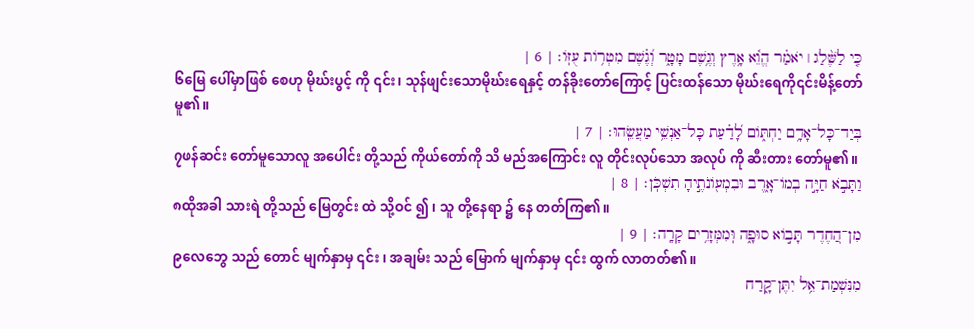כִּ֤י לַשֶּׁ֨לַג ׀ יֹאמַ֗ר הֱוֵ֫א אָ֥רֶץ וְגֶ֥שֶׁם מָטָ֑ר וְ֝גֶ֗שֶׁם מִטְר֥וֹת עֻזּֽוֹ׃ | 6 |
၆မြေ ပေါ်မှာဖြစ် စေဟု မိုဃ်းပွင့် ကို ၎င်း၊ သုန်ဖျင်းသောမိုဃ်းရေနှင့် တန်ခိုးတော်ကြောင့် ပြင်းထန်သော မိုဃ်းရေကို၎င်းမိန့်တော်မူ၏။
בְּיַד־כָּל־אָדָ֥ם יַחְתּ֑וֹם לָ֝דַ֗עַת כָּל־אַנְשֵׁ֥י מַעֲשֵֽׂהוּ׃ | 7 |
၇ဖန်ဆင်း တော်မူသောလူ အပေါင်း တို့သည် ကိုယ်တော်ကို သိ မည်အကြောင်း လူ တိုင်းလုပ်သော အလုပ် ကို ဆီးတား တော်မူ၏။
וַתָּבֹ֣א חַיָּ֣ה בְמוֹ־אָ֑רֶב וּבִמְע֖וֹנֹתֶ֣יהָ תִשְׁכֹּֽן׃ | 8 |
၈ထိုအခါ သားရဲ တို့သည် မြေတွင်း ထဲ သို့ဝင် ၍ ၊ သူ တို့နေရာ ၌ နေ တတ်ကြ၏။
מִן־הַ֭חֶדֶר תָּב֣וֹא סוּפָ֑ה וּֽמִמְּזָרִ֥ים קָרָֽה׃ | 9 |
၉လေဘွေ သည် တောင် မျက်နှာမှ ၎င်း ၊ အချမ်း သည် မြောက် မျက်နှာမှ ၎င်း ထွက် လာတတ်၏။
מִנִּשְׁמַת־אֵ֥ל יִתֶּן־קָ֑רַח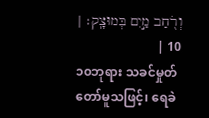וְרֹ֖חַב מַ֣יִם בְּמוּצָֽק׃ | 10 |
၁၀ဘုရား သခင်မှုတ်တော်မူသဖြင့်၊ ရေခဲ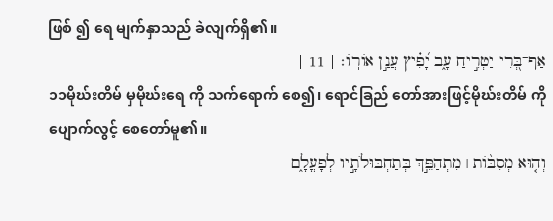ဖြစ် ၍ ရေ မျက်နှာသည် ခဲလျက်ရှိ၏။
אַף־בְּ֭רִי יַטְרִ֣יחַ עָ֑ב יָ֝פִ֗יץ עֲנַ֣ן אוֹרֽוֹ׃ | 11 |
၁၁မိုဃ်းတိမ် မှမိုဃ်းရေ ကို သက်ရောက် စေ၍၊ ရောင်ခြည် တော်အားဖြင့်မိုဃ်းတိမ် ကို ပျောက်လွင့် စေတော်မူ၏။
וְה֤וּא מְסִבּ֨וֹת ׀ מִתְהַפֵּ֣ךְ בְּתַחְבּוּלֹתָ֣יו לְפָעֳלָ֑ם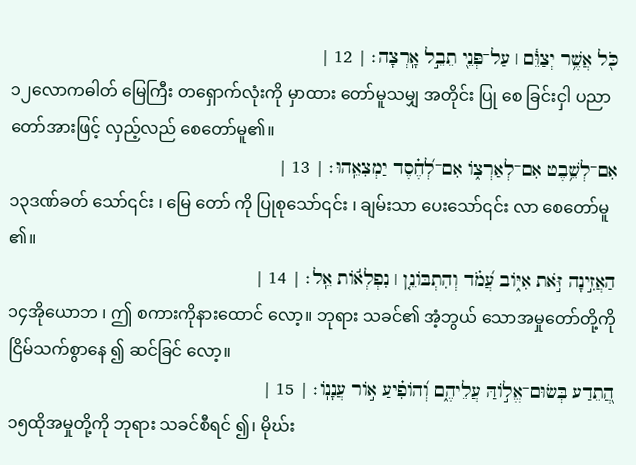כֹּ֖ל אֲשֶׁ֥ר יְצַוֵּ֓ם ׀ עַל־פְּנֵ֖י תֵבֵ֣ל אָֽרְצָה׃ | 12 |
၁၂လောကဓါတ် မြေကြီး တရှောက်လုံးကို မှာထား တော်မူသမျှ အတိုင်း ပြု စေ ခြင်းငှါ ပညာ တော်အားဖြင့် လှည့်လည် စေတော်မူ၏။
אִם־לְשֵׁ֥בֶט אִם־לְאַרְצ֑וֹ אִם־לְ֝חֶ֗סֶד יַמְצִאֵֽהוּ׃ | 13 |
၁၃ဒဏ်ခတ် သော်၎င်း ၊ မြေ တော် ကို ပြုစုသော်၎င်း ၊ ချမ်းသာ ပေးသော်၎င်း လာ စေတော်မူ ၏။
הַאֲזִ֣ינָה זֹּ֣את אִיּ֑וֹב עֲ֝מֹ֗ד וְהִתְבּוֹנֵ֤ן ׀ נִפְלְא֬וֹת אֵֽל׃ | 14 |
၁၄အိုယောဘ ၊ ဤ စကားကိုနားထောင် လော့။ ဘုရား သခင်၏ အံ့ဘွယ် သောအမှုတော်တို့ကို ငြိမ်သက်စွာနေ ၍ ဆင်ခြင် လော့။
הֲ֭תֵדַע בְּשׂוּם־אֱל֣וֹהַּ עֲלֵיהֶ֑ם וְ֝הוֹפִ֗יעַ א֣וֹר עֲנָנֽוֹ׃ | 15 |
၁၅ထိုအမှုတို့ကို ဘုရား သခင်စီရင် ၍၊ မိုဃ်း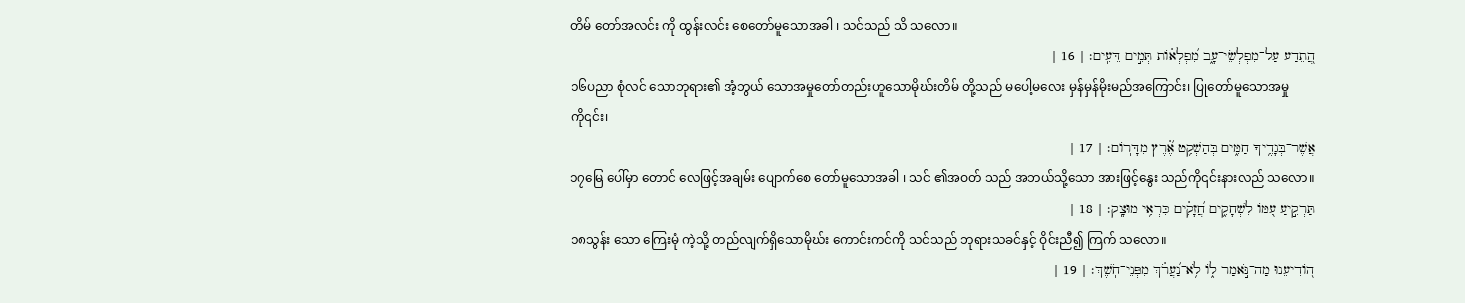တိမ် တော်အလင်း ကို ထွန်းလင်း စေတော်မူသောအခါ ၊ သင်သည် သိ သလော။
הֲ֭תֵדַע עַל־מִפְלְשֵׂי־עָ֑ב מִ֝פְלְא֗וֹת תְּמִ֣ים דֵּעִֽים׃ | 16 |
၁၆ပညာ စုံလင် သောဘုရား၏ အံ့ဘွယ် သောအမှုတော်တည်းဟူသောမိုဃ်းတိမ် တို့သည် မပေါ့မလေး မှန်မှန်မိုးမည်အကြောင်း၊ ပြုတော်မူသောအမှုကို၎င်း၊
אֲשֶׁר־בְּגָדֶ֥יךָ חַמִּ֑ים בְּהַשְׁקִ֥ט אֶ֝֗רֶץ מִדָּרֽוֹם׃ | 17 |
၁၇မြေ ပေါ်မှာ တောင် လေဖြင့်အချမ်း ပျောက်စေ တော်မူသောအခါ ၊ သင် ၏အဝတ် သည် အဘယ်သို့သော အားဖြင့်နွေး သည်ကို၎င်းနားလည် သလော။
תַּרְקִ֣יעַ עִ֭מּוֹ לִשְׁחָקִ֑ים חֲ֝זָקִ֗ים כִּרְאִ֥י מוּצָֽק׃ | 18 |
၁၈သွန်း သော ကြေးမုံ ကဲ့သို့ တည်လျက်ရှိသောမိုဃ်း ကောင်းကင်ကို သင်သည် ဘုရားသခင်နှင့် ဝိုင်းညီ၍ ကြက် သလော။
ה֭וֹדִיעֵנוּ מַה־נֹּ֣אמַר ל֑וֹ לֹ֥א־נַ֝עֲרֹ֗ךְ מִפְּנֵי־חֹֽשֶׁךְ׃ | 19 |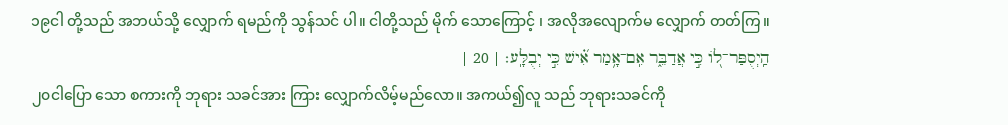၁၉ငါ တို့သည် အဘယ်သို့ လျှောက် ရမည်ကို သွန်သင် ပါ။ ငါတို့သည် မိုက် သောကြောင့် ၊ အလိုအလျောက်မ လျှောက် တတ်ကြ။
הַֽיְסֻפַּר־ל֭וֹ כִּ֣י אֲדַבֵּ֑ר אִֽם־אָ֥מַר אִ֝֗ישׁ כִּ֣י יְבֻלָּֽע׃ | 20 |
၂၀ငါပြော သော စကားကို ဘုရား သခင်အား ကြား လျှောက်လိမ့်မည်လော။ အကယ်၍လူ သည် ဘုရားသခင်ကို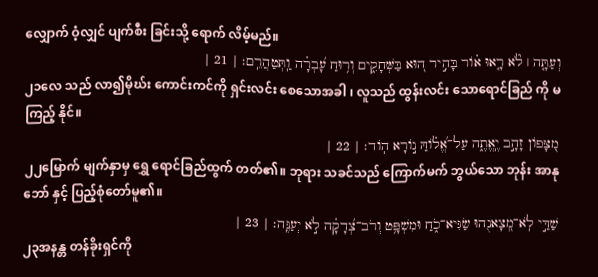လျှောက် ဝံ့လျှင် ပျက်စီး ခြင်းသို့ ရောက် လိမ့်မည်။
וְעַתָּ֤ה ׀ לֹ֘א רָ֤אוּ א֗וֹר בָּהִ֣יר ה֭וּא בַּשְּׁחָקִ֑ים וְר֥וּחַ עָ֝בְרָ֗ה וַֽתְּטַהֲרֵֽם׃ | 21 |
၂၁လေ သည် လာ၍မိုဃ်း ကောင်းကင်ကို ရှင်းလင်း စေသောအခါ ၊ လူသည် ထွန်းလင်း သောရောင်ခြည် ကို မ ကြည့် နိုင်။
מִ֭צָּפוֹן זָהָ֣ב יֶֽאֱתֶ֑ה עַל־אֱ֝ל֗וֹהַּ נ֣וֹרָא הֽוֹד׃ | 22 |
၂၂မြောက် မျက်နှာမှ ရွှေ ရောင်ခြည်ထွက် တတ်၏။ ဘုရား သခင်သည် ကြောက်မက် ဘွယ်သော ဘုန်း အာနုဘော် နှင့် ပြည့်စုံတော်မူ၏။
שַׁדַּ֣י לֹֽא־מְ֭צָאנֻהוּ שַׂגִּיא־כֹ֑חַ וּמִשְׁפָּ֥ט וְרֹב־צְ֝דָקָ֗ה לֹ֣א יְעַנֶּֽה׃ | 23 |
၂၃အနန္တ တန်ခိုးရှင်ကို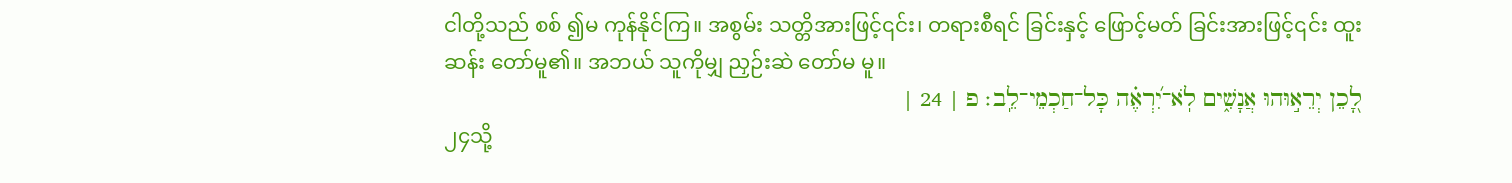ငါတို့သည် စစ် ၍မ ကုန်နိုင်ကြ။ အစွမ်း သတ္တိအားဖြင့်၎င်း၊ တရားစီရင် ခြင်းနှင့် ဖြောင့်မတ် ခြင်းအားဖြင့်၎င်း ထူးဆန်း တော်မူ၏။ အဘယ် သူကိုမျှ ညှဉ်းဆဲ တော်မ မူ။
לָ֭כֵן יְרֵא֣וּהוּ אֲנָשִׁ֑ים לֹֽא־יִ֝רְאֶ֗ה כָּל־חַכְמֵי־לֵֽב׃ פ | 24 |
၂၄သို့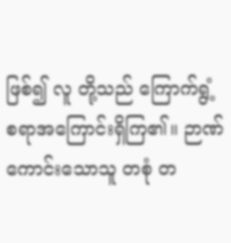ဖြစ်၍ လူ တို့သည် ကြောက်ရွံ့ စရာအကြောင်းရှိကြ၏။ ဉာဏ် ကောင်းသောသူ တစုံ တ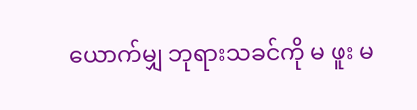ယောက်မျှ ဘုရားသခင်ကို မ ဖူး မ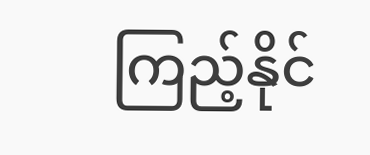ကြည့်နိုင်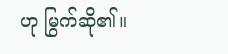ဟု မြွက်ဆို၏။